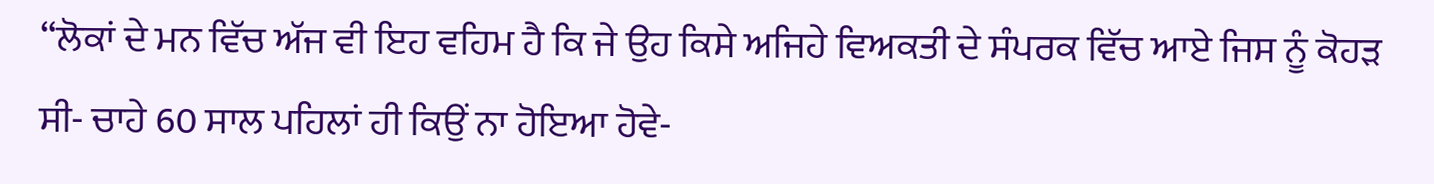“ਲੋਕਾਂ ਦੇ ਮਨ ਵਿੱਚ ਅੱਜ ਵੀ ਇਹ ਵਹਿਮ ਹੈ ਕਿ ਜੇ ਉਹ ਕਿਸੇ ਅਜਿਹੇ ਵਿਅਕਤੀ ਦੇ ਸੰਪਰਕ ਵਿੱਚ ਆਏ ਜਿਸ ਨੂੰ ਕੋਹੜ ਸੀ- ਚਾਹੇ 60 ਸਾਲ ਪਹਿਲਾਂ ਹੀ ਕਿਉਂ ਨਾ ਹੋਇਆ ਹੋਵੇ-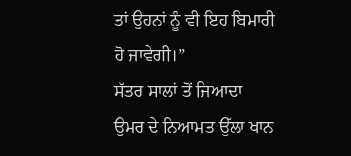ਤਾਂ ਉਹਨਾਂ ਨੂੰ ਵੀ ਇਹ ਬਿਮਾਰੀ ਹੋ ਜਾਵੇਗੀ।”
ਸੱਤਰ ਸਾਲਾਂ ਤੋਂ ਜਿਆਦਾ ਉਮਰ ਦੇ ਨਿਆਮਤ ਉੱਲਾ ਖਾਨ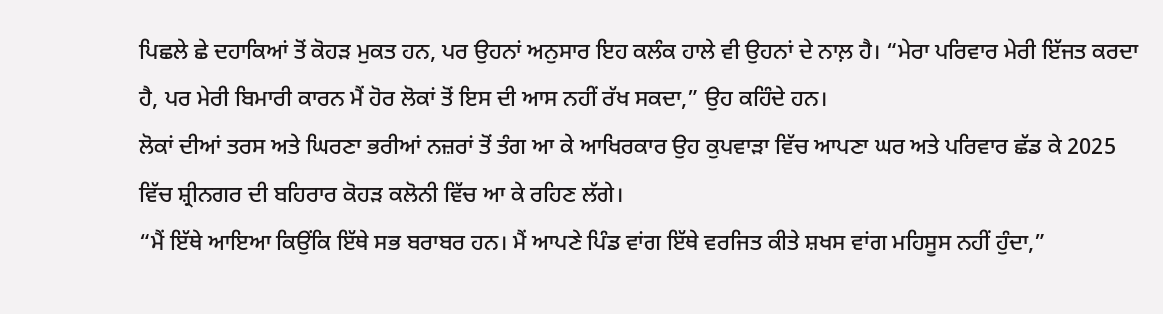ਪਿਛਲੇ ਛੇ ਦਹਾਕਿਆਂ ਤੋਂ ਕੋਹੜ ਮੁਕਤ ਹਨ, ਪਰ ਉਹਨਾਂ ਅਨੁਸਾਰ ਇਹ ਕਲੰਕ ਹਾਲੇ ਵੀ ਉਹਨਾਂ ਦੇ ਨਾਲ਼ ਹੈ। “ਮੇਰਾ ਪਰਿਵਾਰ ਮੇਰੀ ਇੱਜਤ ਕਰਦਾ ਹੈ, ਪਰ ਮੇਰੀ ਬਿਮਾਰੀ ਕਾਰਨ ਮੈਂ ਹੋਰ ਲੋਕਾਂ ਤੋਂ ਇਸ ਦੀ ਆਸ ਨਹੀਂ ਰੱਖ ਸਕਦਾ,” ਉਹ ਕਹਿੰਦੇ ਹਨ।
ਲੋਕਾਂ ਦੀਆਂ ਤਰਸ ਅਤੇ ਘਿਰਣਾ ਭਰੀਆਂ ਨਜ਼ਰਾਂ ਤੋਂ ਤੰਗ ਆ ਕੇ ਆਖਿਰਕਾਰ ਉਹ ਕੁਪਵਾੜਾ ਵਿੱਚ ਆਪਣਾ ਘਰ ਅਤੇ ਪਰਿਵਾਰ ਛੱਡ ਕੇ 2025 ਵਿੱਚ ਸ਼੍ਰੀਨਗਰ ਦੀ ਬਹਿਰਾਰ ਕੋਹੜ ਕਲੋਨੀ ਵਿੱਚ ਆ ਕੇ ਰਹਿਣ ਲੱਗੇ।
“ਮੈਂ ਇੱਥੇ ਆਇਆ ਕਿਉਂਕਿ ਇੱਥੇ ਸਭ ਬਰਾਬਰ ਹਨ। ਮੈਂ ਆਪਣੇ ਪਿੰਡ ਵਾਂਗ ਇੱਥੇ ਵਰਜਿਤ ਕੀਤੇ ਸ਼ਖਸ ਵਾਂਗ ਮਹਿਸੂਸ ਨਹੀਂ ਹੁੰਦਾ,”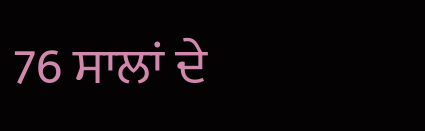76 ਸਾਲਾਂ ਦੇ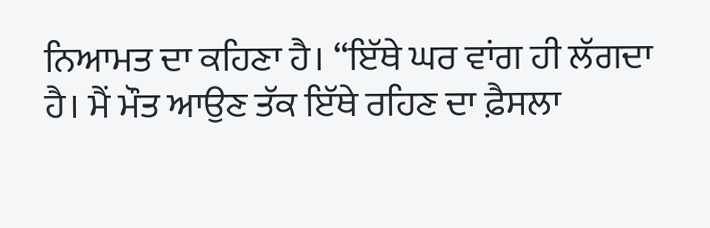ਨਿਆਮਤ ਦਾ ਕਹਿਣਾ ਹੈ। “ਇੱਥੇ ਘਰ ਵਾਂਗ ਹੀ ਲੱਗਦਾ ਹੈ। ਮੈਂ ਮੌਤ ਆਉਣ ਤੱਕ ਇੱਥੇ ਰਹਿਣ ਦਾ ਫ਼ੈਸਲਾ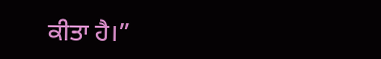ਕੀਤਾ ਹੈ।”